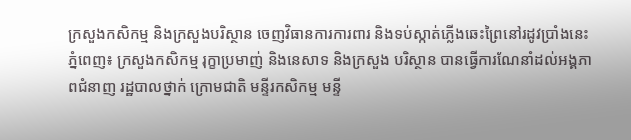ក្រសួងកសិកម្ម និងក្រសួងបរិស្ថាន ចេញវិធានការការពារ និងទប់ស្កាត់ភ្លើងឆេះព្រៃនៅរដូវប្រាំងនេះ
ភ្នំពេញ៖ ក្រសួងកសិកម្ម រុក្ខាប្រមាញ់ និងនេសាទ និងក្រសួង បរិស្ថាន បានធ្វើការណែនាំដល់អង្គភាពជំនាញ រដ្ឋបាលថ្នាក់ ក្រោមជាតិ មន្ទីរកសិកម្ម មន្ទី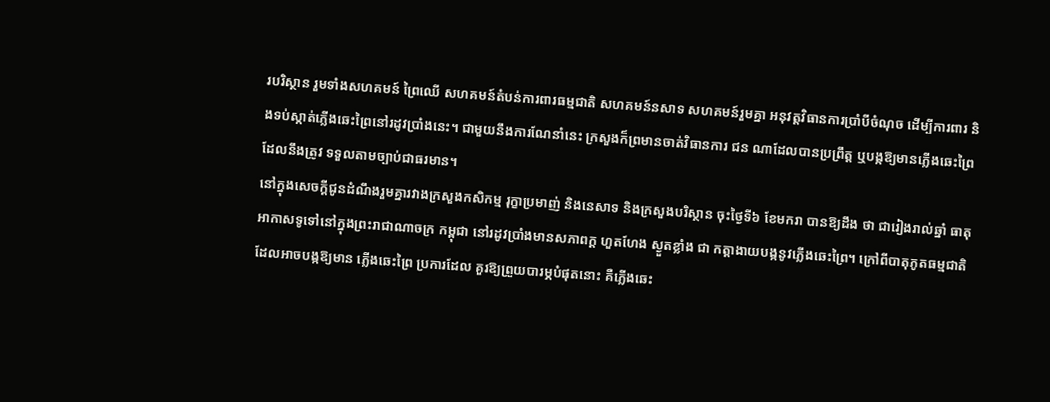របរិស្ថាន រួមទាំងសហគមន៍ ព្រៃឈើ សហគមន៍តំបន់ការពារធម្មជាតិ សហគមន៍នសាទ សហគមន៍រួមគ្នា អនុវត្តវិធានការប្រាំបីចំណុច ដើម្បីការពារ និងទប់ស្កាត់ភ្លើងឆេះព្រៃនៅរដូវប្រាំងនេះ។ ជាមួយនឹងការណែនាំនេះ ក្រសួងក៏ព្រមានចាត់វិធានការ ជន ណាដែលបានប្រព្រឹត្ត ឬបង្កឱ្យមានភ្លើងឆេះព្រៃដែលនឹងត្រូវ ទទួលតាមច្បាប់ជាធរមាន។
នៅក្នុងសេចក្តីជូនដំណឹងរួមគ្នារវាងក្រសួងកសិកម្ម រុក្ខាប្រមាញ់ និងនេសាទ និងក្រសួងបរិស្ថាន ចុះថ្ងៃទី៦ ខែមករា បានឱ្យដឹង ថា ជារៀងរាល់ឆ្នាំ ធាតុអាកាសទូទៅនៅក្នុងព្រះរាជាណាចក្រ កម្ពុជា នៅរដូវប្រាំងមានសភាពក្ត ហួតហែង ស្ងួតខ្លាំង ជា កត្តាងាយបង្កនូវភ្លើងឆេះព្រៃ។ ក្រៅពីបាតុភូតធម្មជាតិដែលអាចបង្កឱ្យមាន ភ្លើងឆេះព្រៃ ប្រការដែល គួរឱ្យព្រួយបារម្ភបំផុតនោះ គឺភ្លើងឆេះ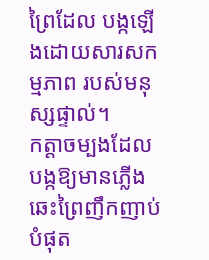ព្រៃដែល បង្កឡើងដោយសារសកម្មភាព របស់មនុស្សផ្ទាល់។
កត្តាចម្បងដែល បង្កឱ្យមានភ្លើងឆេះព្រៃញឹកញាប់បំផុត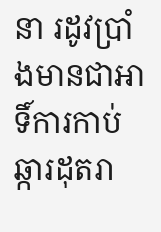នា រដូវប្រាំងមានជាអាទិ៍ការកាប់ឆ្ការដុតរា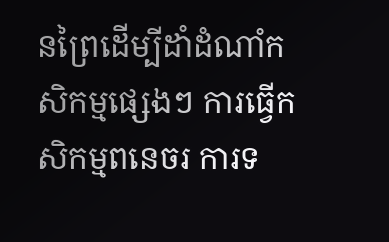នព្រៃដើម្បីដាំដំណាំកសិកម្មផ្សេងៗ ការធ្វើកសិកម្មពនេចរ ការទ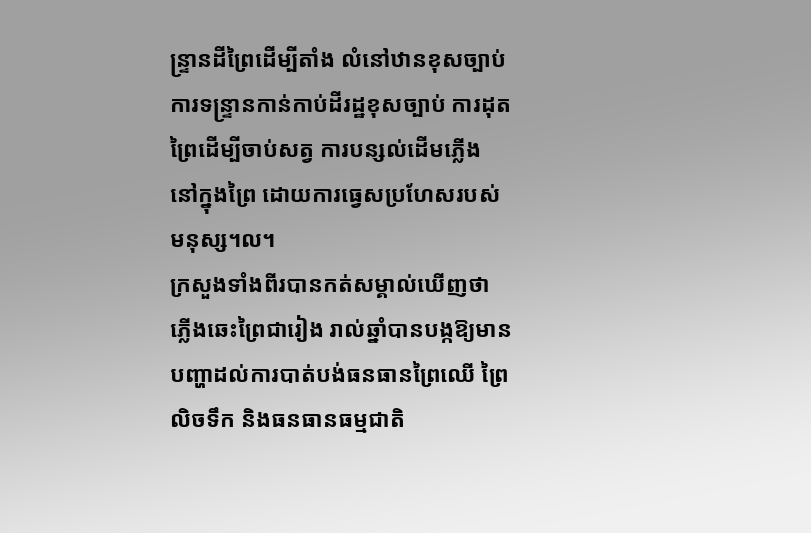ន្ទ្រានដីព្រៃដើម្បីតាំង លំនៅឋានខុសច្បាប់ ការទន្ទ្រានកាន់កាប់ដីរដ្ឋខុសច្បាប់ ការដុតព្រៃដើម្បីចាប់សត្វ ការបន្សល់ដើមភ្លើង នៅក្នុងព្រៃ ដោយការធ្វេសប្រហែសរបស់មនុស្ស។ល។
ក្រសួងទាំងពីរបានកត់សម្គាល់ឃើញថា ភ្លើងឆេះព្រៃជារៀង រាល់ឆ្នាំបានបង្កឱ្យមានបញ្ហាដល់ការបាត់បង់ធនធានព្រៃឈើ ព្រៃលិចទឹក និងធនធានធម្មជាតិ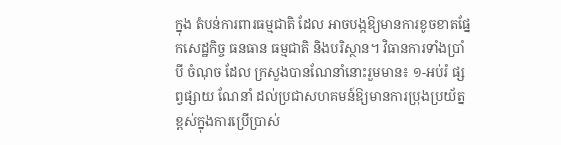ក្នុង តំបន់ការពារធម្មជាតិ ដែល អាចបង្កឱ្យមានការខូចខាតផ្នែកសេដ្ឋកិច្ច ធនធាន ធម្មជាតិ និងបរិស្ថាន។ វិធានការទាំងប្រាំបី ចំណុច ដែល ក្រសួងបានណែនាំនោះរួមមាន៖ ១-អប់រំ ផ្សព្វផ្សាយ ណែនាំ ដល់ប្រជាសហគមន៍ឱ្យមានការប្រុងប្រយ័ត្នខ្ពស់ក្នុងការប្រើប្រាស់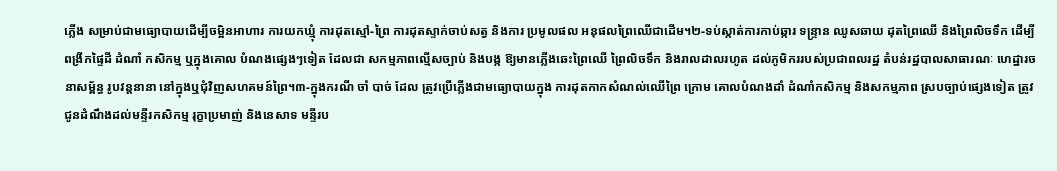ភ្លើង សម្រាប់ជាមធ្យោបាយដើម្បីចម្អិនអាហារ ការយកឃ្មុំ ការដុតស្មៅ-ព្រៃ ការដុតស្ទាក់ចាប់សត្វ និងការ ប្រមូលផល អនុផលព្រៃឈើជាដើម។២-ទប់ស្កាត់ការកាប់ឆ្ការ ទន្ទ្រាន ឈូសឆាយ ដុតព្រៃឈើ និងព្រៃលិចទឹក ដើម្បីពង្រីកផ្ទៃដី ដំណាំ កសិកម្ម ឬក្នុងគោល បំណងផ្សេងៗទៀត ដែលជា សកម្មភាពល្មើសច្បាប់ និងបង្ក ឱ្យមានភ្លើងឆេះព្រៃឈើ ព្រៃលិចទឹក និងរាលដាលរហូត ដល់ភូមិកររបស់ប្រជាពលរដ្ឋ តំបន់រដ្ឋបាលសាធារណៈ ហេដ្ឋារចនាសម្ព័ន្ធ រូបវន្តនានា នៅក្នុងឬជុំវិញសហគមន៍ព្រៃ។៣-ក្នុងករណី ចាំ បាច់ ដែល ត្រូវប្រើភ្លើងជាមធ្យោបាយក្នុង ការដុតកាកសំណល់ឈើព្រៃ ក្រោម គោលបំណងដាំ ដំណាំកសិកម្ម និងសកម្មភាព ស្របច្បាប់ផ្សេងទៀត ត្រូវជូនដំណឹងដល់មន្ទីរកសិកម្ម រុក្ខាប្រមាញ់ និងនេសាទ មន្ទីរប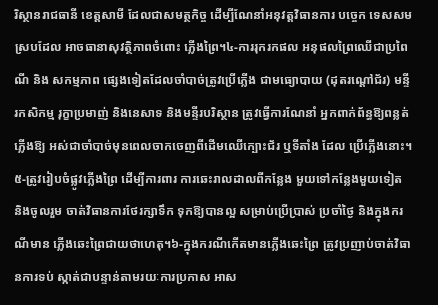រិស្ថានរាជធានី ខេត្តសាមី ដែលជាសមត្ថកិច្ច ដើម្បីណែនាំអនុវត្តវិធានការ បច្ចេក ទេសសមស្របដែល អាចធានាសុវត្ថិភាពចំពោះ ភ្លើងព្រៃ។៤-ការរុករកផល អនុផលព្រៃឈើជាប្រពៃណី និង សកម្មភាព ផ្សេងទៀតដែលចាំបាច់ត្រូវប្រើភ្លើង ជាមធ្យោបាយ (ដុតរណ្តៅជ័រ) មន្ទីរកសិកម្ម រុក្ខាប្រមាញ់ និងនេសាទ និងមន្ទីរបរិស្ថាន ត្រូវធ្វើការណែនាំ អ្នកពាក់ព័ន្ធឱ្យពន្លត់ភ្លើងឱ្យ អស់ជាចាំបាច់មុនពេលចាកចេញពីដើមឈើក្បោះជ័រ ឬទីតាំង ដែល ប្រើភ្លើងនោះ។៥-ត្រូវរៀបចំផ្លូវភ្លើងព្រៃ ដើម្បីការពារ ការឆេះរាលដាលពីកន្លែង មួយទៅកន្លែងមួយទៀត និងចូលរួម ចាត់វិធានការថែរក្សាទឹក ទុកឱ្យបានល្អ សម្រាប់ប្រើប្រាស់ ប្រចាំថ្ងៃ និងក្នុងករណីមាន ភ្លើងឆេះព្រៃជាយថាហេតុ។៦-ក្នុងករណីកើតមានភ្លើងឆេះព្រៃ ត្រូវប្រញាប់ចាត់វិធានការទប់ ស្កាត់ជាបន្ទាន់តាមរយៈការប្រកាស អាស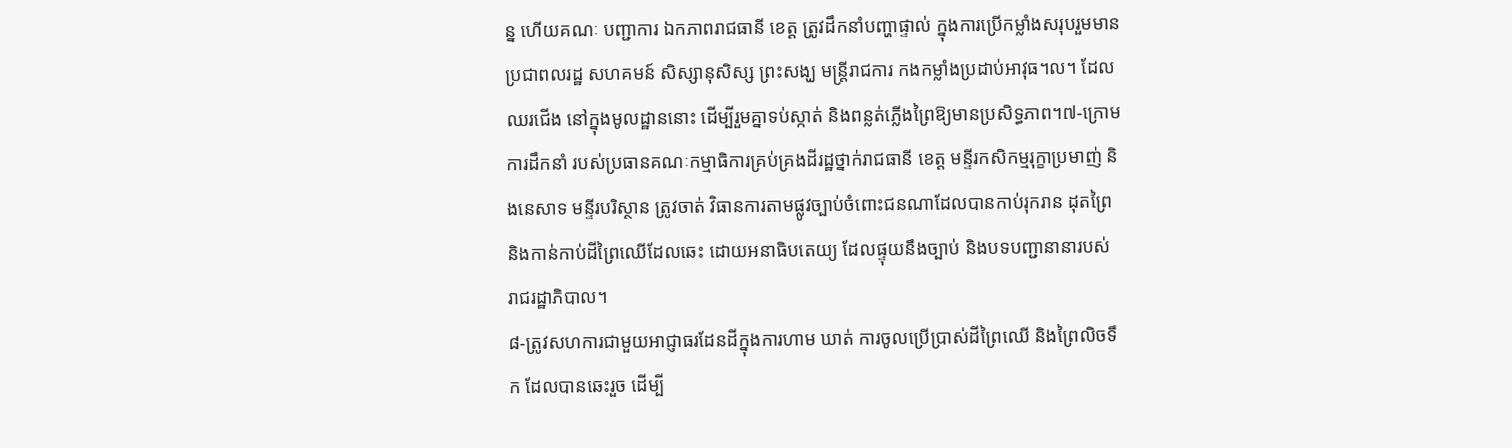ន្ន ហើយគណៈ បញ្ជាការ ឯកភាពរាជធានី ខេត្ត ត្រូវដឹកនាំបញ្ហាផ្ទាល់ ក្នុងការប្រើកម្លាំងសរុបរួមមាន ប្រជាពលរដ្ឋ សហគមន៍ សិស្សានុសិស្ស ព្រះសង្ឃ មន្ត្រីរាជការ កងកម្លាំងប្រដាប់អាវុធ។ល។ ដែលឈរជើង នៅក្នុងមូលដ្ឋាននោះ ដើម្បីរួមគ្នាទប់ស្កាត់ និងពន្លត់ភ្លើងព្រៃឱ្យមានប្រសិទ្ធភាព។៧-ក្រោមការដឹកនាំ របស់ប្រធានគណៈកម្មាធិការគ្រប់គ្រងដីរដ្ឋថ្នាក់រាជធានី ខេត្ត មន្ទីរកសិកម្មរុក្ខាប្រមាញ់ និងនេសាទ មន្ទីរបរិស្ថាន ត្រូវចាត់ វិធានការតាមផ្លូវច្បាប់ចំពោះជនណាដែលបានកាប់រុករាន ដុតព្រៃ និងកាន់កាប់ដីព្រៃឈើដែលឆេះ ដោយអនាធិបតេយ្យ ដែលផ្ទុយនឹងច្បាប់ និងបទបញ្ជានានារបស់ រាជរដ្ឋាភិបាល។
៨-ត្រូវសហការជាមួយអាជ្ញាធរដែនដីក្នុងការហាម ឃាត់ ការចូលប្រើប្រាស់ដីព្រៃឈើ និងព្រៃលិចទឹក ដែលបានឆេះរួច ដើម្បី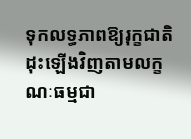ទុកលទ្ធភាពឱ្យរុក្ខជាតិដុះឡើងវិញតាមលក្ខណៈធម្មជា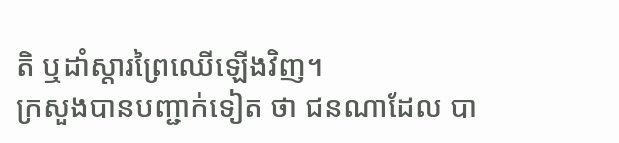តិ ឬដាំស្តារព្រៃឈើឡើងវិញ។
ក្រសួងបានបញ្ជាក់ទៀត ថា ជនណាដែល បា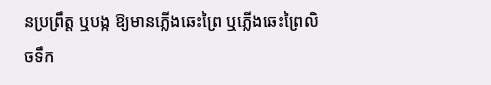នប្រព្រឹត្ត ឬបង្ក ឱ្យមានភ្លើងឆេះព្រៃ ឬភ្លើងឆេះព្រៃលិចទឹក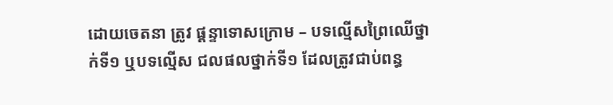ដោយចេតនា ត្រូវ ផ្តន្ទាទោសក្រោម – បទល្មើសព្រៃឈើថ្នាក់ទី១ ឬបទល្មើស ជលផលថ្នាក់ទី១ ដែលត្រូវជាប់ពន្ធ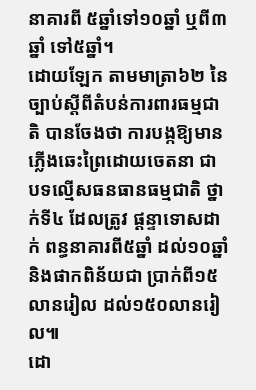នាគារពី ៥ឆ្នាំទៅ១០ឆ្នាំ ឬពី៣ឆ្នាំ ទៅ៥ឆ្នាំ។
ដោយឡែក តាមមាត្រា៦២ នៃច្បាប់ស្តីពីតំបន់ការពារធម្មជាតិ បានចែងថា ការបង្កឱ្យមានភ្លើងឆេះព្រៃដោយចេតនា ជា បទល្មើសធនធានធម្មជាតិ ថ្នាក់ទី៤ ដែលត្រូវ ផ្តន្ទាទោសដាក់ ពន្ធនាគារពី៥ឆ្នាំ ដល់១០ឆ្នាំ និងផាកពិន័យជា ប្រាក់ពី១៥ លានរៀល ដល់១៥០លានរៀល៕
ដោ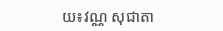យ៖វណ្ណ សុជាតា